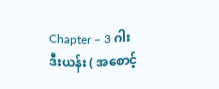Chapter – 3 ဂါးဒီးယန်း ( အစောင့်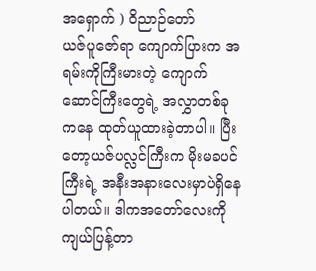အရှောက် ) ဝိညာဉ်တော်
ယဇ်ပူဇော်ရာ ကျောက်ပြားက အရမ်းကိုကြီးမားတဲ့ ကျောက်ဆောင်ကြီးတွေရဲ့ အလွှာတစ်ခုကနေ ထုတ်ယူထားခဲ့တာပါ။ ပြီးတော့ယဇ်ပလ္လင်ကြီးက မိုးမခပင်ကြီးရဲ့ အနီးအနားလေးမှာပဲရှိနေပါတယ်။ ဒါကအတော်လေးကို ကျယ်ပြန့်တာ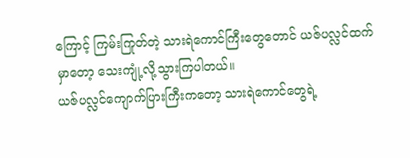ကြောင့် ကြမ်းကြုတ်တဲ့ သားရဲကောင်ကြီးတွေတောင် ယဇ်ပလ္လင်ထက်မှာတော့ သေးကျုံ့လို့သွားကြပါတယ်။
ယဇ်ပလ္လင်ကျောက်ပြားကြီးကတော့ သားရဲကောင်တွေရဲ့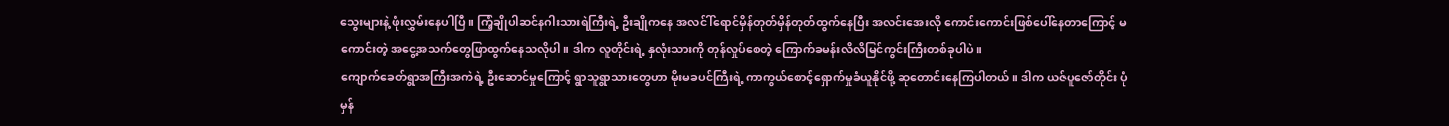သွေးများနဲ့ ဖုံးလွှမ်းနေပါပြီ။ ကြံ့ချိုပါဆင်နဂါးသားရဲကြီးရဲ့ ဦးချိုကနေ အလင်ါ်ရောင်မှိန်တုတ်မှိန်တုတ်ထွက်နေပြီး အလင်းအေးလို ကောင်းကောင်းဖြစ်ပေါ်နေတာကြောင့် မကောင်းတဲ့ အငွေ့အသက်တွေဖြာထွက်နေသလိုပါ။ ဒါက လူတိုင်းရဲ့ နှလုံးသားကို တုန်လှုပ်စေတဲ့ ကြောက်ခမန်းလိလိမြင်ကွင်းကြီးတစ်ခုပါပဲ။
ကျောက်ခေတ်ရွာအကြီးအကဲရဲ့ ဦးဆောင်မှုကြောင့် ရွာသူရွာသားတွေဟာ မိုးမခပင်ကြီးရဲ့ ကာကွယ်စောင့်ရှောက်မှုခံယူနိုင်ဖို့ ဆုတောင်းနေကြပါတယ်။ ဒါက ယဇ်ပူဇော်တိုင်း ပုံမှန်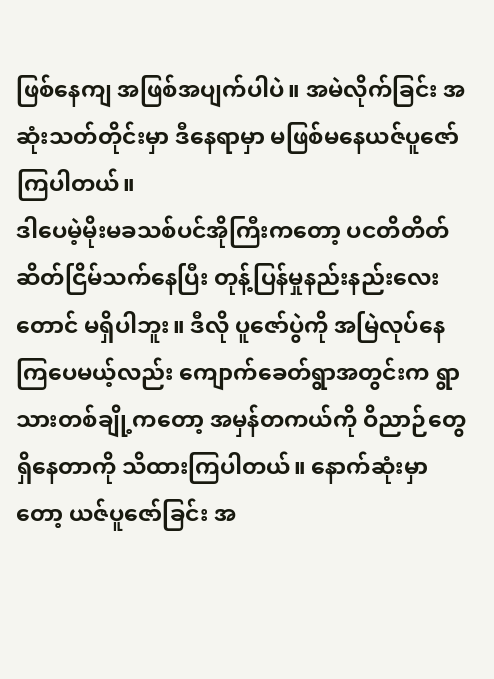ဖြစ်နေကျ အဖြစ်အပျက်ပါပဲ။ အမဲလိုက်ခြင်း အဆုံးသတ်တိုင်းမှာ ဒီနေရာမှာ မဖြစ်မနေယဇ်ပူဇော်ကြပါတယ်။
ဒါပေမဲ့မိုးမခသစ်ပင်အိုကြီးကတော့ ပငတိတိတ်ဆိတ်ငြိမ်သက်နေပြီး တုန့်ပြန်မှုနည်းနည်းလေးတောင် မရှိပါဘူး။ ဒီလို ပူဇော်ပွဲကို အမြဲလုပ်နေကြပေမယ့်လည်း ကျောက်ခေတ်ရွာအတွင်းက ရွာသားတစ်ချို့ကတော့ အမှန်တကယ်ကို ဝိညာဉ်တွေရှိနေတာကို သိထားကြပါတယ်။ နောက်ဆုံးမှာတော့ ယဇ်ပူဇော်ခြင်း အ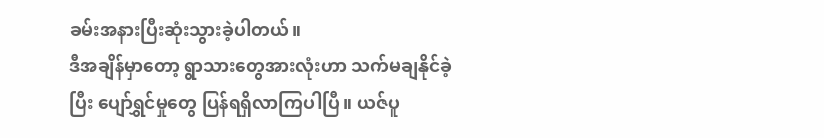ခမ်းအနားပြီးဆုံးသွားခဲ့ပါတယ်။
ဒီအချိန်မှာတော့ ရွာသားတွေအားလုံးဟာ သက်မချနိုင်ခဲ့ပြီး ပျော်ရွှင်မှုတွေ ပြန်ရရှိလာကြပါပြီ။ ယဇ်ပူ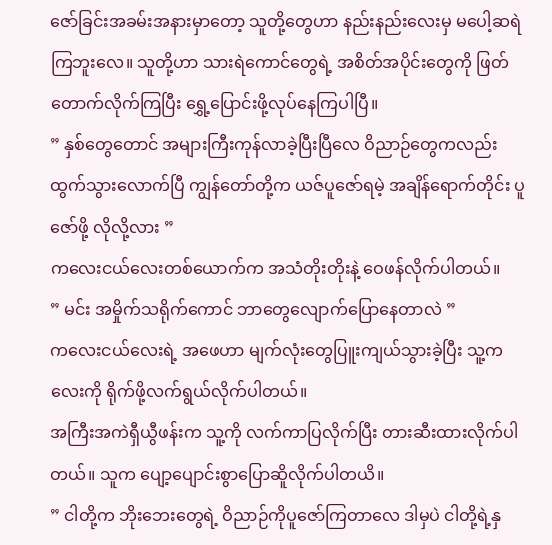ဇော်ခြင်းအခမ်းအနားမှာတော့ သူတို့တွေဟာ နည်းနည်းလေးမှ မပေါ့ဆရဲကြဘူးလေ။ သူတို့ဟာ သားရဲကောင်တွေရဲ့ အစိတ်အပိုင်းတွေကို ဖြတ်တောက်လိုက်ကြပြီး ရွှေ့ပြောင်းဖို့လုပ်နေကြပါပြီ။
” နှစ်တွေတောင် အများကြီးကုန်လာခဲ့ပြီးပြီလေ ဝိညာဉ်တွေကလည်း ထွက်သွားလောက်ပြီ ကျွန်တော်တို့က ယဇ်ပူဇော်ရမဲ့ အချိန်ရောက်တိုင်း ပူဇော်ဖို့ လိုလို့လား ”
ကလေးငယ်လေးတစ်ယောက်က အသံတိုးတိုးနဲ့ ဝေဖန်လိုက်ပါတယ်။
” မင်း အမှိုက်သရိုက်ကောင် ဘာတွေလျောက်ပြောနေတာလဲ ”
ကလေးငယ်လေးရဲ့ အဖေဟာ မျက်လုံးတွေပြူးကျယ်သွားခဲ့ပြီး သူ့ကလေးကို ရိုက်ဖို့လက်ရွယ်လိုက်ပါတယ်။
အကြီးအကဲရှီယွီဖန်းက သူ့ကို လက်ကာပြလိုက်ပြီး တားဆီးထားလိုက်ပါတယ်။ သူက ပျော့ပျောင်းစွာပြောဆိူလိုက်ပါတယိ။
” ငါတို့က ဘိုးဘေးတွေရဲ့ ဝိညာဉ်ကိုပူဇော်ကြတာလေ ဒါမှပဲ ငါတို့ရဲ့နှ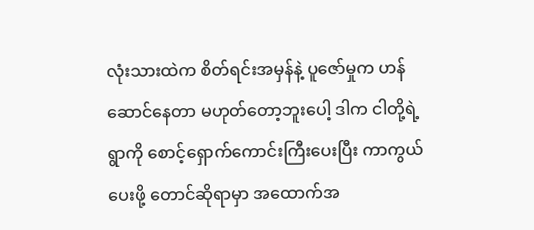လုံးသားထဲက စိတ်ရင်းအမှန်နဲ့ ပူဇော်မှုက ဟန်ဆောင်နေတာ မဟုတ်တော့ဘူးပေါ့ ဒါက ငါတို့ရဲ့ ရွာကို စောင့်ရှောက်ကောင်းကြီးပေးပြီး ကာကွယ်ပေးဖို့ တောင်ဆိုရာမှာ အထောက်အ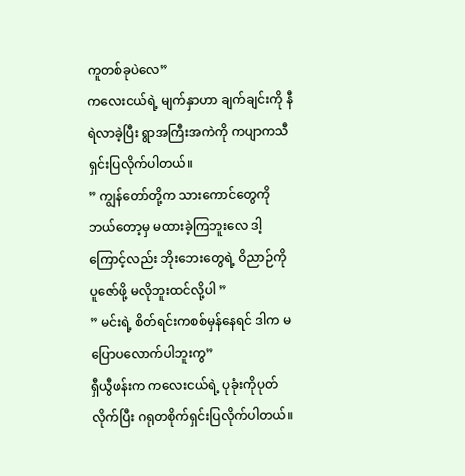ကူတစ်ခုပဲလေ”
ကလေးငယ်ရဲ့ မျက်နှာဟာ ချက်ချင်းကို နီရဲလာခဲ့ပြီး ရွာအကြီးအကဲကို ကပျာကသီ ရှင်းပြလိုက်ပါတယ်။
” ကျွန်တော်တို့က သားကောင်တွေကို ဘယ်တော့မှ မထားခဲ့ကြဘူးလေ ဒါ့ကြောင့်လည်း ဘိုးဘေးတွေရဲ့ ဝိညာဉ်ကို ပူဇော်ဖို့ မလိုဘူးထင်လို့ပါ ”
” မင်းရဲ့ စိတ်ရင်းကစစ်မှန်နေရင် ဒါက မပြောပလောက်ပါဘူးကွ”
ရှီယွီဖန်းက ကလေးငယ်ရဲ့ ပုခုံးကိုပုတ်လိုက်ပြီး ဂရုတစိုက်ရှင်းပြလိုက်ပါတယ်။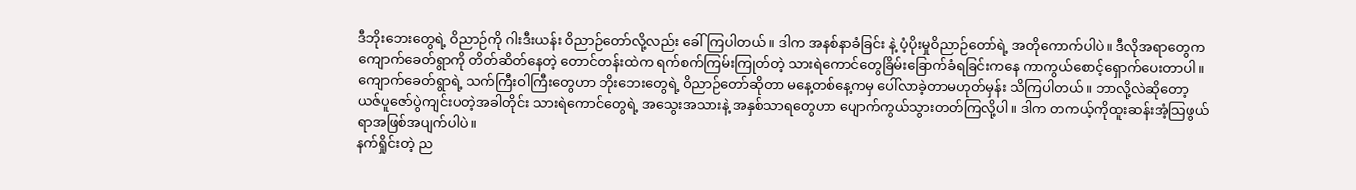ဒီဘိုးဘေးတွေရဲ့ ဝိညာဉ်ကို ဂါးဒီးယန်း ဝိညာဉ်တော်လို့လည်း ခေါ်ကြပါတယ်။ ဒါက အနစ်နာခံခြင်း နဲ့ ပံ့ပိုးမှုဝိညာဉ်တော်ရဲ့ အတိုကောက်ပါပဲ။ ဒီလိုအရာတွေက ကျောက်ခေတ်ရွာကို တိတ်ဆိတ်နေတဲ့ တောင်တန်းထဲက ရက်စက်ကြမ်းကြုတ်တဲ့ သားရဲကောင်တွေခြိမ်းခြောက်ခံရခြင်းကနေ ကာကွယ်စောင့်ရှောက်ပေးတာပါ။
ကျောက်ခေတ်ရွာရဲ့ သက်ကြီးဝါကြီးတွေဟာ ဘိုးဘေးတွေရဲ့ ဝိညာဉ်တော်ဆိုတာ မနေ့တစ်နေ့ကမှ ပေါ်လာခဲ့တာမဟုတ်မှန်း သိကြပါတယ်။ ဘာလို့လဲဆိုတော့ ယဇ်ပူဇော်ပွဲကျင်းပတဲ့အခါတိုင်း သားရဲကောင်တွေရဲ့ အသွေးအသားနဲ့ အနှစ်သာရတွေဟာ ပျောက်ကွယ်သွားတတ်ကြလို့ပါ။ ဒါက တကယ့်ကိုထူးဆန်းအံ့သြဖွယ်ရာအဖြစ်အပျက်ပါပဲ။
နက်ရှိုင်းတဲ့ ည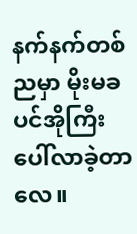နက်နက်တစ်ညမှာ မိုးမခပင်အိုကြီးပေါ်လာခဲ့တာလေ။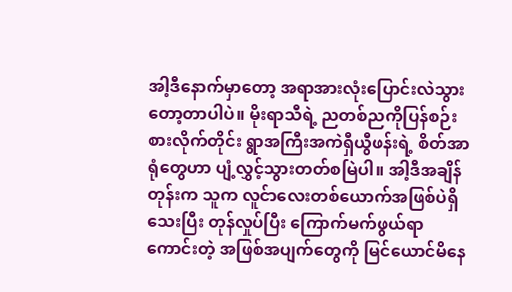အါ့ဒီနောက်မှာတော့ အရာအားလုံးပြောင်းလဲသွားတော့တာပါပဲ။ မိုးရာသီရဲ့ ညတစ်ညကိုပြန်စဉ်းစားလိုက်တိုင်း ရွာအကြီးအကဲရှီယွီဖန်းရဲ့ စိတ်အာရုံတွေဟာ ပျံ့လွှင့်သွားတတ်စမြဲပါ။ အါ့ဒီအချိန်တုန်းက သူက လူင်ာလေးတစ်ယောက်အဖြစ်ပဲရှိသေးပြီး တုန်လှုပ်ပြီး ကြောက်မက်ဖွယ်ရာကောင်းတဲ့ အဖြစ်အပျက်တွေကို မြင်ယောင်မိနေ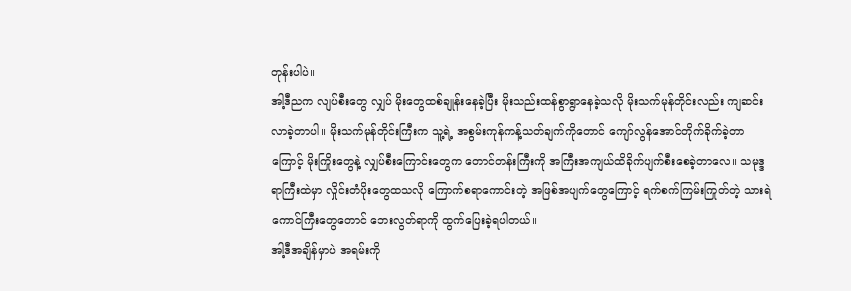တုန်းပါပဲ။
အါ့ဒီညက လျပ်စီးတွေ လျှပ် မိုးတွေထစ်ချုန်းနေခဲ့ပြီး မိုးသည်းထန်စွာရွာနေခဲ့သလို မိုးသက်မုန်တိုင်းလည်း ကျဆင်းလာခဲ့တာပါ။ မိုးသက်မုန်တိုင်းကြီးက သူ့ရဲ့ အစွမ်းကုန်ကန့်သတ်ချက်ကိုတောင် ကျော်လွန်အောင်တိုက်ခိုက်ခဲ့တာကြောင့် မိုးကြိုးတွေနဲ့ လျှပ်စီးကြောင်းတွေက တောင်တန်းကြီးကို အကြီးအကျယ်ထိခိုက်ပျက်စီးစေခဲ့တာလေ။ သမုဒ္ဒရာကြီးထဲမှာ လှိုင်းတံပိုးတွေထသလို ကြောက်စရာကောင်းတဲ့ အဖြစ်အပျက်တွေကြောင့် ရက်စက်ကြမ်းကြုတ်တဲ့ သားရဲကောင်ကြီးတွေတောင် ဘေးလွတ်ရာကို ထွက်ပြေးခဲ့ရပါတယ်။
အါ့ဒီအချိန်မှာပဲ အရမ်းကို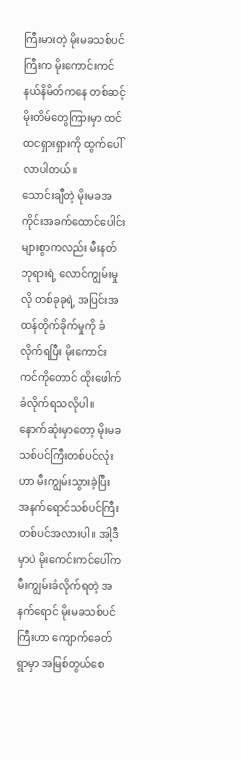ကြီးမားတဲ့ မိုးမခသစ်ပင်ကြီးက မိုးကောင်းကင်နယ်နိမိတ်ကနေ တစ်ဆင့် မိုးတိမ်တွေကြားမှာ ထင်ထငရှားရှားကို ထွက်ပေါ်လာပါတယ်။
သောင်းချီတဲ့ မိုးမခအကိုင်းအခက်ထောင်ပေါင်းများစွာကလည်း မီးနတ်ဘုရားရဲ့ လောင်ကျွမ်းမှုလို တစ်ခုခုရဲ့ အပြင်းအထန်တိုက်ခိုက်မှုကို ခံလိုက်ရပြီး မိုးကောင်းကင်ကိုတောင် ထိုးဖေါက်ခံလိုက်ရသလိုပါ။
နောက်ဆုံးမှာတော့ မိုးမခသစ်ပင်ကြီးတစ်ပင်လုံးဟာ မီးကျွမ်းသွားခဲ့ပြီး အနက်ရောင်သစ်ပင်ကြီးတစ်ပင်အလားပါ။ အါ့ဒီမှာပဲ မိုးကေင်းကင်ပေါ်က မီးကျွမ်းခံလိုက်ရတဲ့ အနက်ရောင် မိုးမခသစ်ပင်ကြီးဟာ ကျောက်ခေတ်ရွာမှာ အမြစ်တွယ်စေ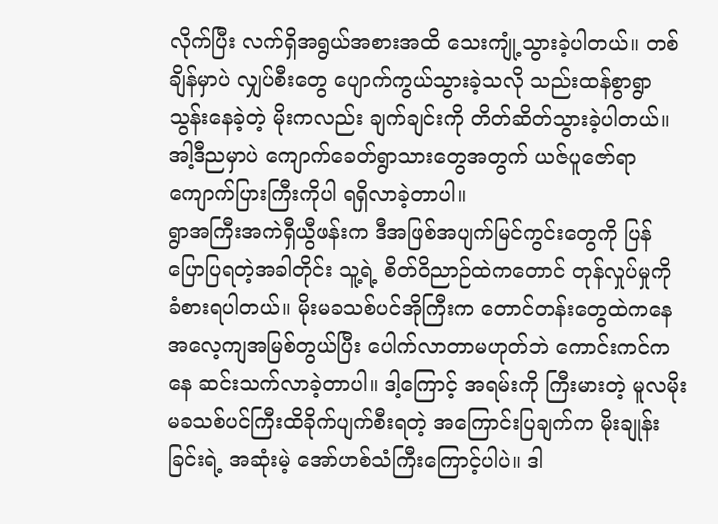လိုက်ပြီး လက်ရှိအရွယ်အစားအထိ သေးကျုံ့သွားခဲ့ပါတယ်။ တစ်ချိန်မှာပဲ လျှပ်စီးတွေ ပျောက်ကွယ်သွားခဲ့သလို သည်းထန်စွာရွာသွန်းနေခဲ့တဲ့ မိုးကလည်း ချက်ချင်းကို တိတ်ဆိတ်သွားခဲ့ပါတယ်။ အါ့ဒီညမှာပဲ ကျောက်ခေတ်ရွာသားတွေအတွက် ယဇ်ပူဇော်ရာကျောက်ပြားကြီးကိုပါ ရရှိလာခဲ့တာပါ။
ရွာအကြီးအကဲရှီယွီဖန်းက ဒီအဖြစ်အပျက်မြင်ကွင်းတွေကို ပြန်ပြောပြရတဲ့အခါတိုင်း သူ့ရဲ့ စိတ်ဝိညာဉ်ထဲကတောင် တုန်လှုပ်မှုကို ခံစားရပါတယ်။ မိုးမခသစ်ပင်အိုကြီးက တောင်တန်းတွေထဲကနေ အလေ့ကျအမြစ်တွယ်ပြီး ပေါက်လာတာမဟုတ်ဘဲ ကောင်းကင်ကနေ ဆင်းသက်လာခဲ့တာပါ။ ဒါ့ကြောင့် အရမ်းကို ကြီးမားတဲ့ မူလမိုးမခသစ်ပင်ကြီးထိခိုက်ပျက်စီးရတဲ့ အကြောင်းပြချက်က မိုးချုန်းခြင်းရဲ့ အဆုံးမဲ့ အော်ဟစ်သံကြီးကြောင့်ပါပဲ။ ဒါ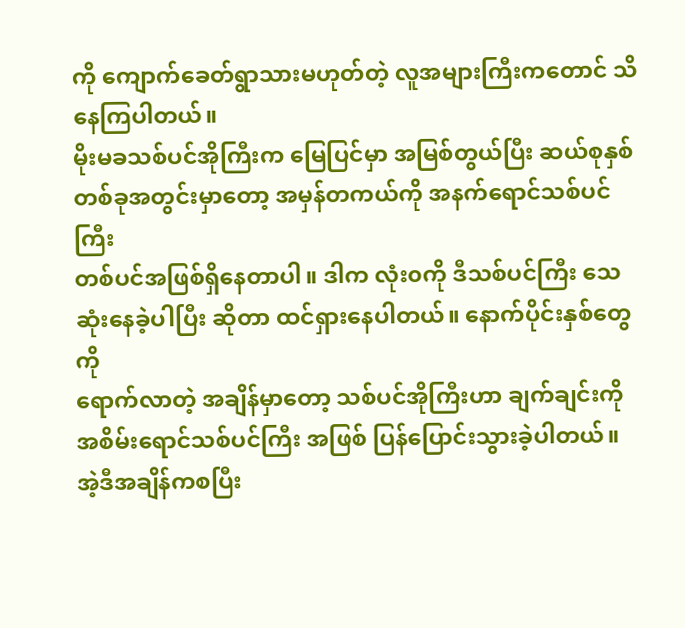ကို ကျောက်ခေတ်ရွာသားမဟုတ်တဲ့ လူအများကြီးကတောင် သိနေကြပါတယ်။
မိုးမခသစ်ပင်အိုကြီးက မြေပြင်မှာ အမြစ်တွယ်ပြီး ဆယ်စုနှစ် တစ်ခုအတွင်းမှာတော့ အမှန်တကယ်ကို အနက်ရောင်သစ်ပင်ကြီး
တစ်ပင်အဖြစ်ရှိနေတာပါ။ ဒါက လုံး၀ကို ဒီသစ်ပင်ကြီး သေဆုံးနေခဲ့ပါပြီး ဆိုတာ ထင်ရှားနေပါတယ်။ နောက်ပိုင်းနှစ်တွေကို
ရောက်လာတဲ့ အချိန်မှာတော့ သစ်ပင်အိုကြီးဟာ ချက်ချင်းကို
အစိမ်းရောင်သစ်ပင်ကြီး အဖြစ် ပြန်ပြောင်းသွားခဲ့ပါတယ်။
အဲ့ဒီအချိန်ကစပြီး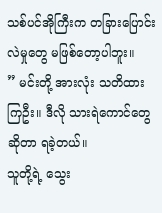သစ်ပင်အိုကြီးက တခြားပြောင်းလဲမှုတွေ မဖြစ်တော့ပါဘူး။
” မင်းတို့ အားလုံး သတိထားကြဦး။ ဒီလို သားရဲကောင်တွေဆိုတာ ရခဲ့တယ်။
သူတို့ရဲ့ သွေး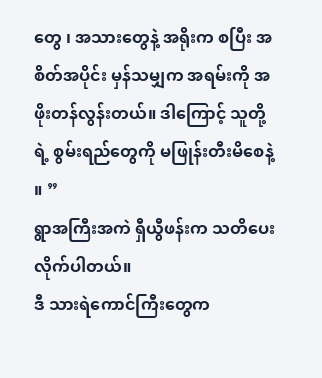တွေ ၊ အသားတွေနဲ့ အရိုးက စပြီး အစိတ်အပိုင်း မှန်သမျှက အရမ်းကို အဖိုးတန်လွန်းတယ်။ ဒါကြောင့် သူတို့ရဲ့ စွမ်းရည်တွေကို မဖြုန်းတီးမိစေနဲ့ ။ ”
ရွာအကြီးအကဲ ရှီယွီဖန်းက သတိပေးလိုက်ပါတယ်။
ဒီ သားရဲကောင်ကြီးတွေက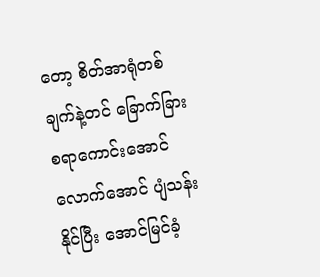တော့ စိတ်အာရုံတစ်ချက်နဲ့တင် ခြောက်ခြားစရာကောင်းအောင် လောက်အောင် ပျံသန်းနိုင်ပြီး အောင်မြင်ခံ့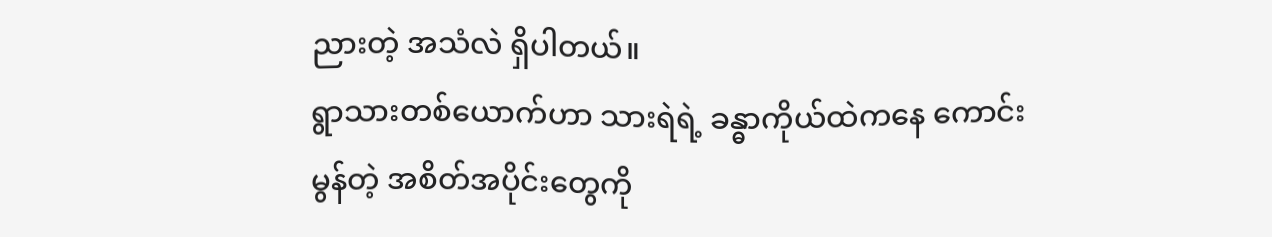ညားတဲ့ အသံလဲ ရှိပါတယ်။
ရွာသားတစ်ယောက်ဟာ သားရဲရဲ့ ခန္ဓာကိုယ်ထဲကနေ ကောင်းမွန်တဲ့ အစိတ်အပိုင်းတွေကို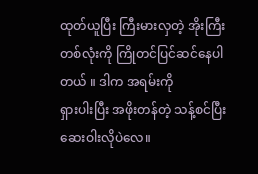ထုတ်ယူပြီး ကြီးမားလှတဲ့ အိုးကြီးတစ်လုံးကို ကြိုတင်ပြင်ဆင်နေပါတယ် ။ ဒါက အရမ်းကို
ရှားပါးပြီး အဖိုးတန်တဲ့ သန့်စင်ပြီး ဆေးဝါးလိုပဲလေ။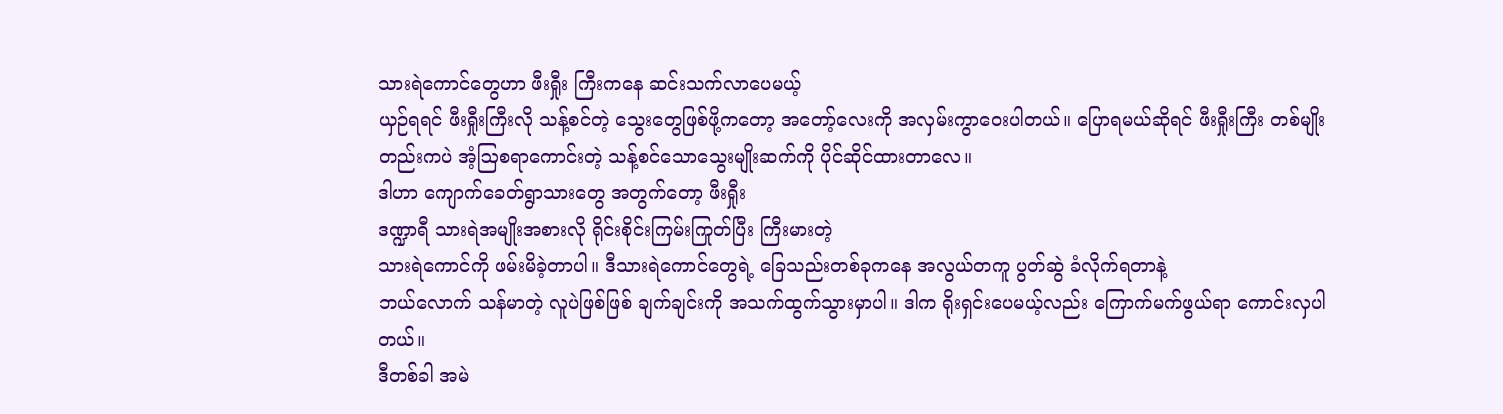သားရဲကောင်တွေဟာ ဖီးရှီုး ကြီးကနေ ဆင်းသက်လာပေမယ့်
ယှဉ်ရရင် ဖီးရှီုးကြီးလို သန့်စင်တဲ့ သွေးတွေဖြစ်ဖို့ကတော့ အတော့်လေးကို အလှမ်းကွာဝေးပါတယ်။ ပြောရမယ်ဆိုရင် ဖီးရှီုးကြီး တစ်မျိုးတည်းကပဲ အံ့ဩစရာကောင်းတဲ့ သန့်စင်သောသွေးမျိုးဆက်ကို ပိုင်ဆိုင်ထားတာလေ။
ဒါဟာ ကျောက်ခေတ်ရွာသားတွေ အတွက်တော့ ဖီးရှီုး
ဒဏ္ဍာရီ သားရဲအမျိုးအစားလို ရိုင်းစိုင်းကြမ်းကြုတ်ပြီး ကြီးမားတဲ့
သားရဲကောင်ကို ဖမ်းမိခဲ့တာပါ။ ဒီသားရဲကောင်တွေရဲ့ ခြေသည်းတစ်ခုကနေ အလွယ်တကူ ပွတ်ဆွဲ ခံလိုက်ရတာနဲ့
ဘယ်လောက် သန်မာတဲ့ လူပဲဖြစ်ဖြစ် ချက်ချင်းကို အသက်ထွက်သွားမှာပါ။ ဒါက ရိုးရှင်းပေမယ့်လည်း ကြောက်မက်ဖွယ်ရာ ကောင်းလှပါတယ်။
ဒီတစ်ခါ အမဲ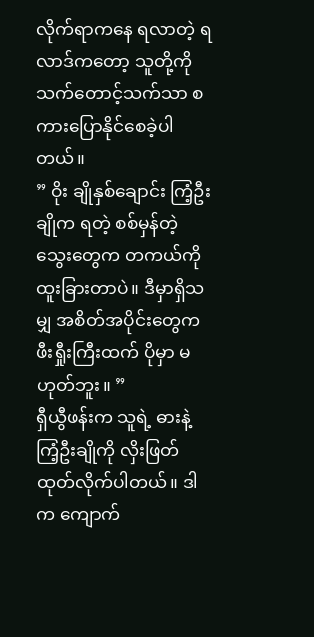လိုက်ရာကနေ ရလာတဲ့ ရလာဒ်ကတော့ သူတို့ကို သက်တောင့်သက်သာ စကားပြောနိုင်စေခဲ့ပါတယ်။
” ဝိုး ချိုနှစ်ချောင်း ကြံ့ဦးချိုက ရတဲ့ စစ်မှန်တဲ့ သွေးတွေက တကယ်ကို ထူးခြားတာပဲ။ ဒီမှာရှိသမျှ အစိတ်အပိုင်းတွေက ဖီးရှီုးကြီးထက် ပိုမှာ မဟုတ်ဘူး။ ”
ရှီယွီဖန်းက သူရဲ့ ဓားနဲ့ ကြံ့ဦးချိုကို လှိးဖြတ်ထုတ်လိုက်ပါတယ်။ ဒါက ကျောက်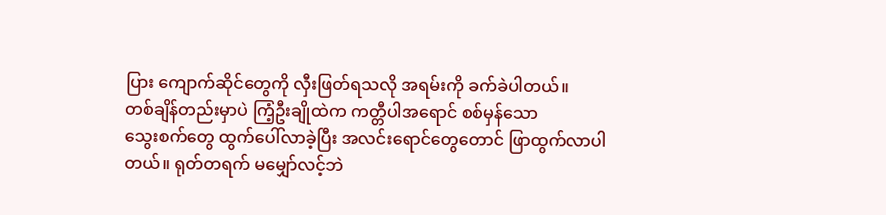ပြား ကျောက်ဆိုင်တွေကို လှီးဖြတ်ရသလို အရမ်းကို ခက်ခဲပါတယ်။
တစ်ချိန်တည်းမှာပဲ ကြံ့ဦးချိုထဲက ကတ္တီပါအရောင် စစ်မှန်သော
သွေးစက်တွေ ထွက်ပေါ်လာခဲ့ပြီး အလင်းရောင်တွေတောင် ဖြာထွက်လာပါတယ်။ ရုတ်တရက် မမျှော်လင့်ဘဲ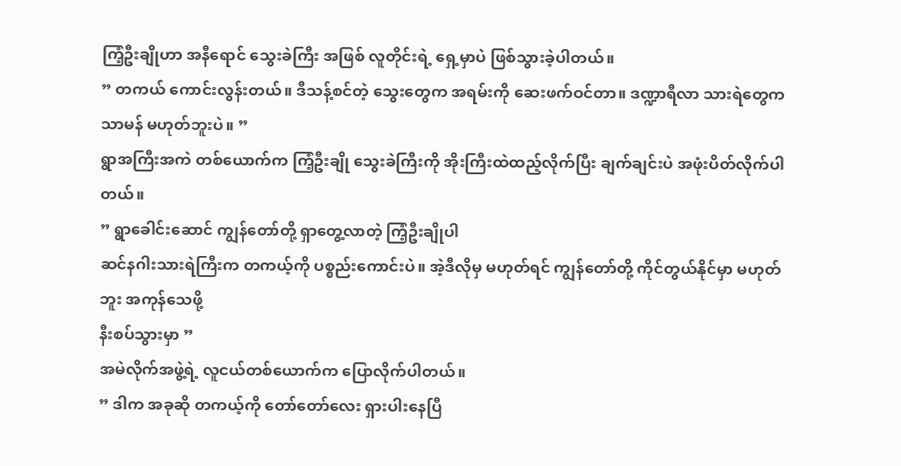ကြံ့ဦးချိုဟာ အနီရောင် သွေးခဲကြီး အဖြစ် လူတိုင်းရဲ့ ရှေ့မှာပဲ ဖြစ်သွားခဲ့ပါတယ်။
” တကယ် ကောင်းလွန်းတယ်။ ဒီသန့်စင်တဲ့ သွေးတွေက အရမ်းကို ဆေးဖက်ဝင်တာ။ ဒဏ္ဍာရီလာ သားရဲတွေက သာမန် မဟုတ်ဘူးပဲ။ ”
ရွာအကြီးအကဲ တစ်ယောက်က ကြံ့ဦးချို သွေးခဲကြီးကို အိုးကြီးထဲထည့်လိုက်ပြီး ချက်ချင်းပဲ အဖုံးပိတ်လိုက်ပါတယ်။
” ရွာခေါင်းဆောင် ကျွန်တော်တို့ ရှာတွေ့လာတဲ့ ကြံ့ဦးချိုပါ
ဆင်နဂါးသားရဲကြီးက တကယ့်ကို ပစ္စည်းကောင်းပဲ။ အဲ့ဒီလိုမှ မဟုတ်ရင် ကျွန်တော်တို့ ကိုင်တွယ်နိုင်မှာ မဟုတ်ဘူး အကုန်သေဖို့
နီးစပ်သွားမှာ ”
အမဲလိုက်အဖွဲ့ရဲ့ လူငယ်တစ်ယောက်က ပြောလိုက်ပါတယ်။
” ဒါက အခုဆို တကယ့်ကို တော်တော်လေး ရှားပါးနေပြီ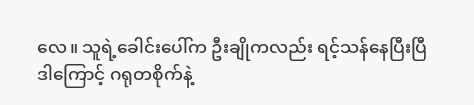လေ။ သူရဲ့ခေါင်းပေါ်က ဦးချိုကလည်း ရင့်သန်နေပြီးပြီ
ဒါကြောင့် ဂရုတစိုက်နဲ့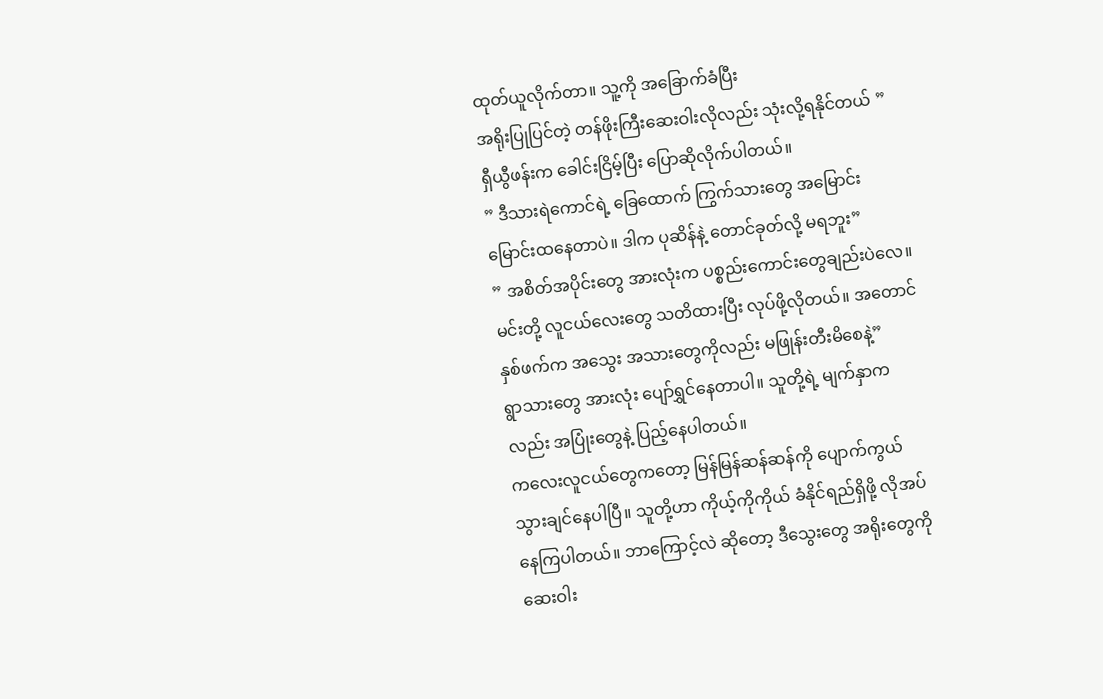ထုတ်ယူလိုက်တာ။ သူ့ကို အခြောက်ခံပြီး
အရိုးပြုပြင်တဲ့ တန်ဖိုးကြီးဆေးဝါးလိုလည်း သုံးလို့ရနိုင်တယ် ”
ရှီယွီဖန်းက ခေါင်းငြိမ့်ပြီး ပြောဆိုလိုက်ပါတယ်။
” ဒီသားရဲကောင်ရဲ့ ခြေထောက် ကြွက်သားတွေ အမြောင်းမြောင်းထနေတာပဲ။ ဒါက ပုဆိန်နဲ့ တောင်ခုတ်လို့ မရဘူး”
” အစိတ်အပိုင်းတွေ အားလုံးက ပစ္စည်းကောင်းတွေချည်းပဲလေ။
မင်းတို့ လူငယ်လေးတွေ သတိထားပြီး လုပ်ဖို့လိုတယ်။ အတောင်နှစ်ဖက်က အသွေး အသားတွေကိုလည်း မဖြုန်းတီးမိစေနဲ့”
ရွာသားတွေ အားလုံး ပျော်ရွှင်နေတာပါ။ သူတို့ရဲ့ မျက်နှာကလည်း အပြုံးတွေနဲ့ ပြည့်နေပါတယ်။
ကလေးလူငယ်တွေကတော့ မြန်မြန်ဆန်ဆန်ကို ပျောက်ကွယ် သွားချင်နေပါပြီ။ သူတို့ဟာ ကိုယ့်ကိုကိုယ် ခံနိုင်ရည်ရှိဖို့ လိုအပ်နေကြပါတယ်။ ဘာကြောင့်လဲ ဆိုတော့ ဒီသွေးတွေ အရိုးတွေကို ဆေးဝါး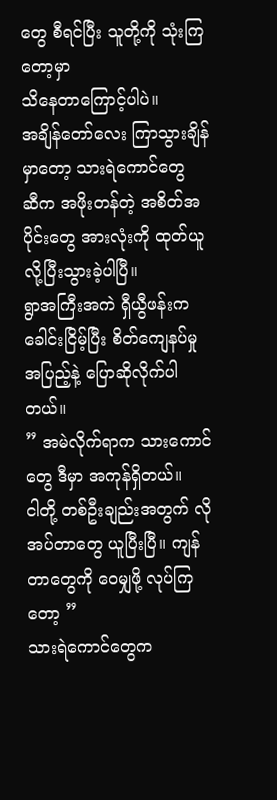တွေ စီရင်ပြီး သူတို့ကို သုံးကြတော့မှာ
သိနေတာကြောင့်ပါပဲ။
အချိန်တော်လေး ကြာသွားချိန်မှာတော့ သားရဲကောင်တွေ
ဆီက အဖိုးတန်တဲ့ အစိတ်အပိုင်းတွေ အားလုံးကို ထုတ်ယူလို့ပြီးသွားခဲ့ပါပြီ။
ရွာအကြီးအကဲ ရှီယွီဖန်းက ခေါင်းငြိမ့်ပြီး စိတ်ကျေနပ်မှု
အပြည့်နဲ့ ပြောဆိုလိုက်ပါတယ်။
” အမဲလိုက်ရာက သားကောင်တွေ ဒီမှာ အကုန်ရှိတယ်။
ငါတို့ တစ်ဦးချည်းအတွက် လိုအပ်တာတွေ ယူပြီးပြီ။ ကျန်တာတွေကို ဝေမျှဖို့ လုပ်ကြတော့ ”
သားရဲကောင်တွေက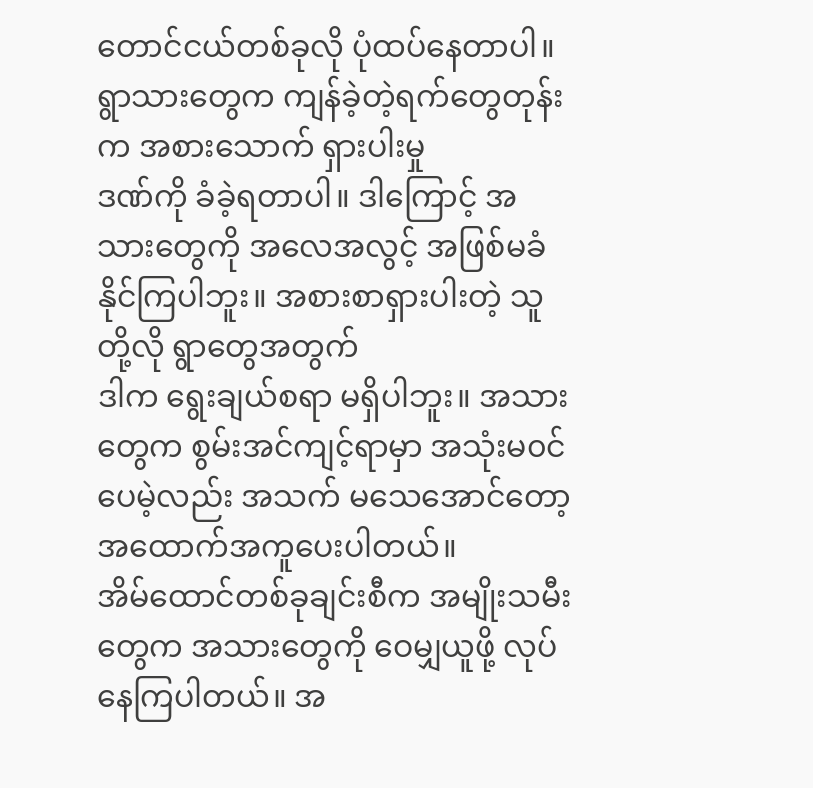တောင်ငယ်တစ်ခုလို ပုံထပ်နေတာပါ။ ရွာသားတွေက ကျန်ခဲ့တဲ့ရက်တွေတုန်းက အစားသောက် ရှားပါးမှု
ဒဏ်ကို ခံခဲ့ရတာပါ။ ဒါကြောင့် အသားတွေကို အလေအလွင့် အဖြစ်မခံနိုင်ကြပါဘူး။ အစားစာရှားပါးတဲ့ သူတို့လို ရွာတွေအတွက်
ဒါက ရွေးချယ်စရာ မရှိပါဘူး။ အသားတွေက စွမ်းအင်ကျင့်ရာမှာ အသုံးမ၀င်ပေမဲ့လည်း အသက် မသေအောင်တော့ အထောက်အကူပေးပါတယ်။
အိမ်ထောင်တစ်ခုချင်းစီက အမျိုးသမီးတွေက အသားတွေကို ဝေမျှယူဖို့ လုပ်နေကြပါတယ်။ အ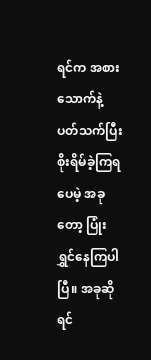ရင်က အစားသောက်နဲ့ပတ်သက်ပြီး စိုးရိမ်ခဲ့ကြရပေမဲ့ အခုတော့ ပြုံးရွှင်နေကြပါပြီ။ အခုဆိုရင်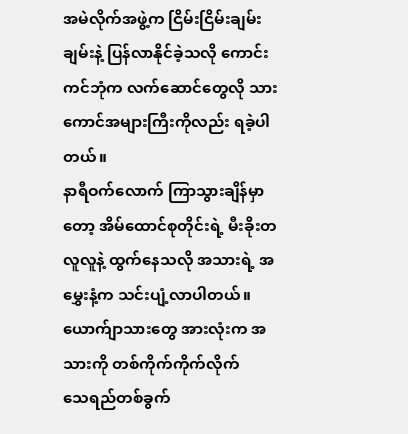အမဲလိုက်အဖွဲ့က ငြိမ်းငြိမ်းချမ်းချမ်းနဲ့ ပြန်လာနိုင်ခဲ့သလို ကောင်းကင်ဘုံက လက်ဆောင်တွေလို သားကောင်အများကြီးကိုလည်း ရခဲ့ပါတယ်။
နာရီဝက်လောက် ကြာသွားချိန်မှာတော့ အိမ်ထောင်စုတိုင်းရဲ့ မီးခိုးတလူလူနဲ့ ထွက်နေသလို အသားရဲ့ အမွှေးနံ့က သင်းပျံ့လာပါတယ်။ ယောက်ျာသားတွေ အားလုံးက အသားကို တစ်ကိုက်ကိုက်လိုက်
သေရည်တစ်ခွက်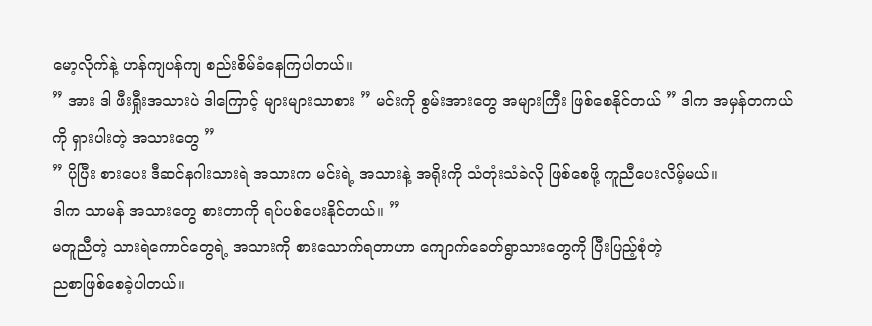မော့လိုက်နဲ့ ဟန်ကျပန်ကျ စည်းစိမ်ခံနေကြပါတယ်။
” အား ဒါ ဖီးရှီုးအသားပဲ ဒါကြောင့် များများသာစား ” မင်းကို စွမ်းအားတွေ အများကြီး ဖြစ်စေနိုင်တယ် ” ဒါက အမှန်တကယ်ကို ရှားပါးတဲ့ အသားတွေ ”
” ပိုပြီး စားပေး ဒီဆင်နဂါးသားရဲ အသားက မင်းရဲ့ အသားနဲ့ အရိုးကို သံတုံးသံခဲလို ဖြစ်စေဖို့ ကူညီပေးလိမ့်မယ်။
ဒါက သာမန် အသားတွေ စားတာကို ရပ်ပစ်ပေးနိုင်တယ်။ ”
မတူညီတဲ့ သားရဲကောင်တွေရဲ့ အသားကို စားသောက်ရတာဟာ ကျောက်ခေတ်ရွာသားတွေကို ပြီးပြည့်စုံတဲ့
ညစာဖြစ်စေခဲ့ပါတယ်။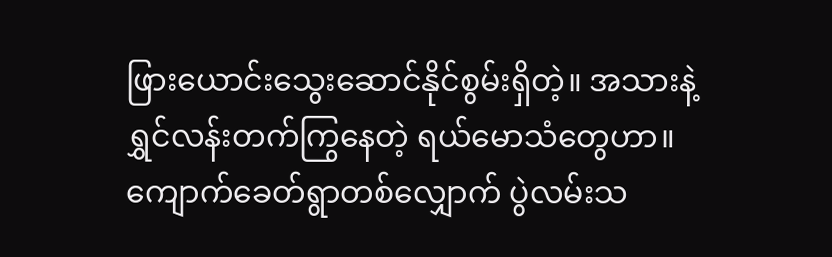ဖြားယောင်းသွေးဆောင်နိုင်စွမ်းရှိတဲ့။ အသားနဲ့ ရွှင်လန်းတက်ကြွနေတဲ့ ရယ်မောသံတွေဟာ။ ကျောက်ခေတ်ရွာတစ်လျှောက် ပွဲလမ်းသ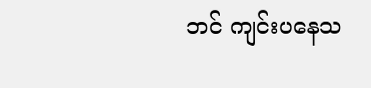ဘင် ကျင်းပနေသ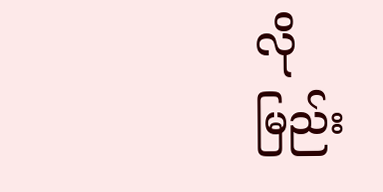လို
မြည်း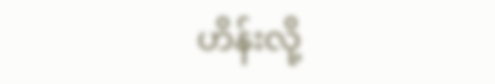ဟိန်းလို့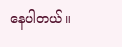နေပါတယ်။